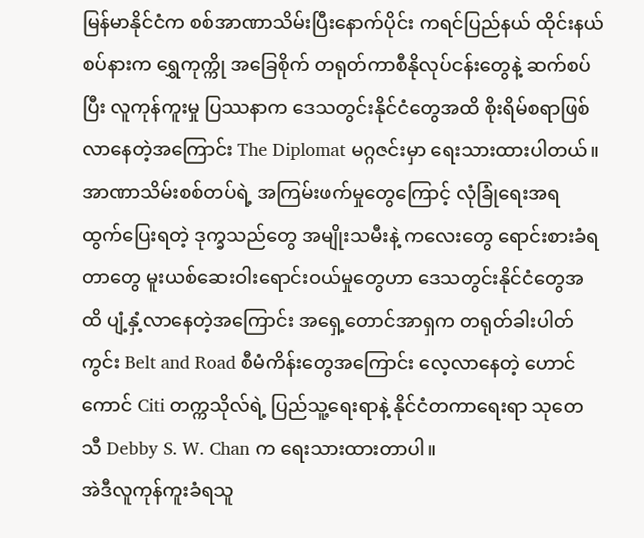မြန်မာနိုင်ငံက စစ်အာဏာသိမ်းပြီးနောက်ပိုင်း ကရင်ပြည်နယ် ထိုင်းနယ်စပ်နားက ရွှေကုက္ကို အခြေစိုက် တရုတ်ကာစီနိုလုပ်ငန်းတွေနဲ့ ဆက်စပ်ပြီး လူကုန်ကူးမှု ပြဿနာက ဒေသတွင်းနိုင်ငံတွေအထိ စိုးရိမ်စရာဖြစ်လာနေတဲ့အကြောင်း The Diplomat မဂ္ဂဇင်းမှာ ရေးသားထားပါတယ်။
အာဏာသိမ်းစစ်တပ်ရဲ့ အကြမ်းဖက်မှုတွေကြောင့် လုံခြုံရေးအရ ထွက်ပြေးရတဲ့ ဒုက္ခသည်တွေ အမျိုးသမီးနဲ့ ကလေးတွေ ရောင်းစားခံရတာတွေ မူးယစ်ဆေးဝါးရောင်းဝယ်မှုတွေဟာ ဒေသတွင်းနိုင်ငံတွေအထိ ပျံ့နှံ့လာနေတဲ့အကြောင်း အရှေ့တောင်အာရှက တရုတ်ခါးပါတ်ကွင်း Belt and Road စီမံကိန်းတွေအကြောင်း လေ့လာနေတဲ့ ဟောင်ကောင် Citi တက္ကသိုလ်ရဲ့ ပြည်သူ့ရေးရာနဲ့ နိုင်ငံတကာရေးရာ သုတေသီ Debby S. W. Chan က ရေးသားထားတာပါ။
အဲဒီလူကုန်ကူးခံရသူ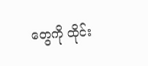တွေကို ထိုင်း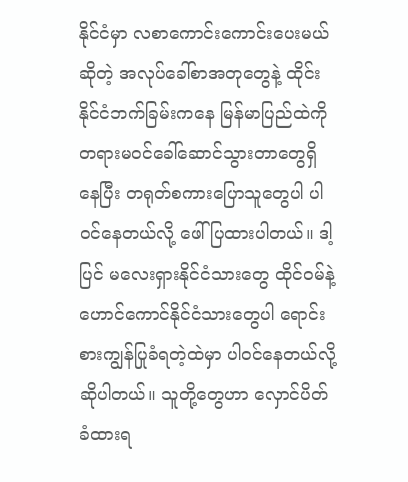နိုင်ငံမှာ လစာကောင်းကောင်းပေးမယ်ဆိုတဲ့ အလုပ်ခေါ်စာအတုတွေနဲ့ ထိုင်းနိုင်ငံဘက်ခြမ်းကနေ မြန်မာပြည်ထဲကို တရားမဝင်ခေါ်ဆောင်သွားတာတွေရှိနေပြီး တရုတ်စကားပြောသူတွေပါ ပါဝင်နေတယ်လို့ ဖေါ်ပြထားပါတယ်။ ဒါ့ပြင် မလေးရှားနိုင်ငံသားတွေ ထိုင်ဝမ်နဲ့ ဟောင်ကောင်နိုင်ငံသားတွေပါ ရောင်းစားကျွန်ပြုခံရတဲ့ထဲမှာ ပါဝင်နေတယ်လို့ ဆိုပါတယ်။ သူတို့တွေဟာ လှောင်ပိတ်ခံထားရ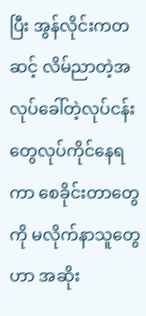ပြီး အွန်လိုင်းကတဆင့် လိမ်ညာတဲ့အလုပ်ခေါ်တဲ့လုပ်ငန်းတွေလုပ်ကိုင်နေရကာ စေခိုင်းတာတွေကို မလိုက်နာသူတွေဟာ အဆိုး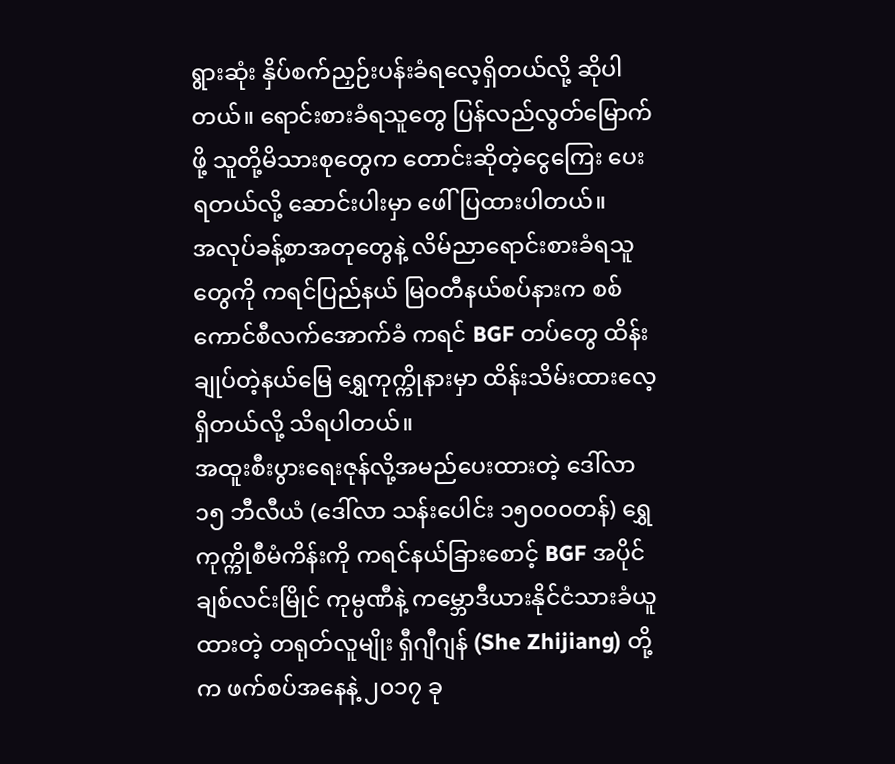ရွားဆုံး နှိပ်စက်ညှဉ်းပန်းခံရလေ့ရှိတယ်လို့ ဆိုပါတယ်။ ရောင်းစားခံရသူတွေ ပြန်လည်လွတ်မြောက်ဖို့ သူတို့မိသားစုတွေက တောင်းဆိုတဲ့ငွေကြေး ပေးရတယ်လို့ ဆောင်းပါးမှာ ဖေါ်ပြထားပါတယ်။
အလုပ်ခန့်စာအတုတွေနဲ့ လိမ်ညာရောင်းစားခံရသူတွေကို ကရင်ပြည်နယ် မြဝတီနယ်စပ်နားက စစ်ကောင်စီလက်အောက်ခံ ကရင် BGF တပ်တွေ ထိန်းချုပ်တဲ့နယ်မြေ ရွှေကုက္ကိုနားမှာ ထိန်းသိမ်းထားလေ့ရှိတယ်လို့ သိရပါတယ်။
အထူးစီးပွားရေးဇုန်လို့အမည်ပေးထားတဲ့ ဒေါ်လာ ၁၅ ဘီလီယံ (ဒေါ်လာ သန်းပေါင်း ၁၅၀၀၀တန်) ရွှေကုက္ကိုစီမံကိန်းကို ကရင်နယ်ခြားစောင့် BGF အပိုင် ချစ်လင်းမြိုင် ကုမ္ပဏီနဲ့ ကမ္ဘောဒီယားနိုင်ငံသားခံယူထားတဲ့ တရုတ်လူမျိုး ရှီဂျီဂျန် (She Zhijiang) တို့က ဖက်စပ်အနေနဲ့ ၂၀၁၇ ခု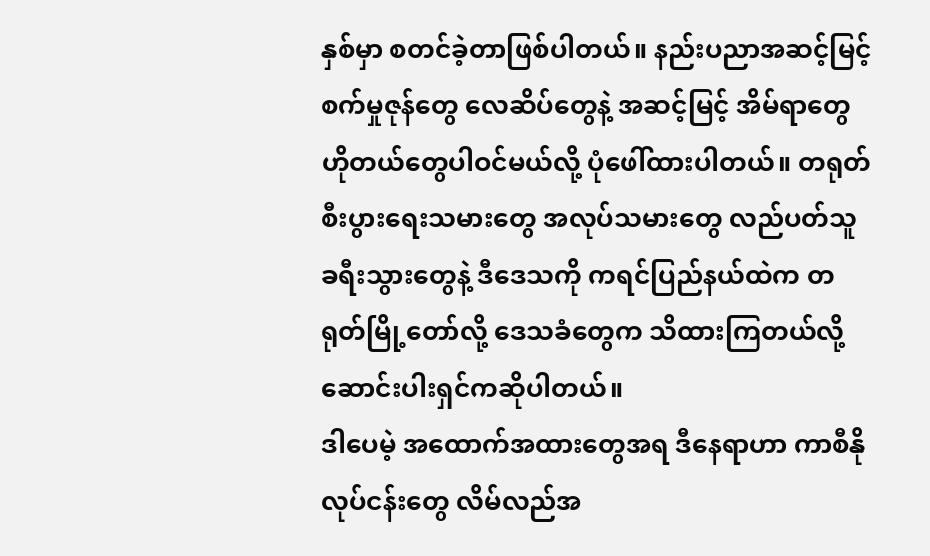နှစ်မှာ စတင်ခဲ့တာဖြစ်ပါတယ်။ နည်းပညာအဆင့်မြင့် စက်မှုဇုန်တွေ လေဆိပ်တွေနဲ့ အဆင့်မြင့် အိမ်ရာတွေ ဟိုတယ်တွေပါဝင်မယ်လို့ ပုံဖေါ်ထားပါတယ်။ တရုတ်စီးပွားရေးသမားတွေ အလုပ်သမားတွေ လည်ပတ်သူခရီးသွားတွေနဲ့ ဒီဒေသကို ကရင်ပြည်နယ်ထဲက တရုတ်မြို့တော်လို့ ဒေသခံတွေက သိထားကြတယ်လို့ ဆောင်းပါးရှင်ကဆိုပါတယ်။
ဒါပေမဲ့ အထောက်အထားတွေအရ ဒီနေရာဟာ ကာစီနိုလုပ်ငန်းတွေ လိမ်လည်အ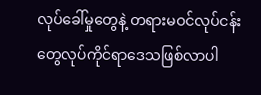လုပ်ခေါ်မှုတွေနဲ့ တရားမဝင်လုပ်ငန်းတွေလုပ်ကိုင်ရာဒေသဖြစ်လာပါ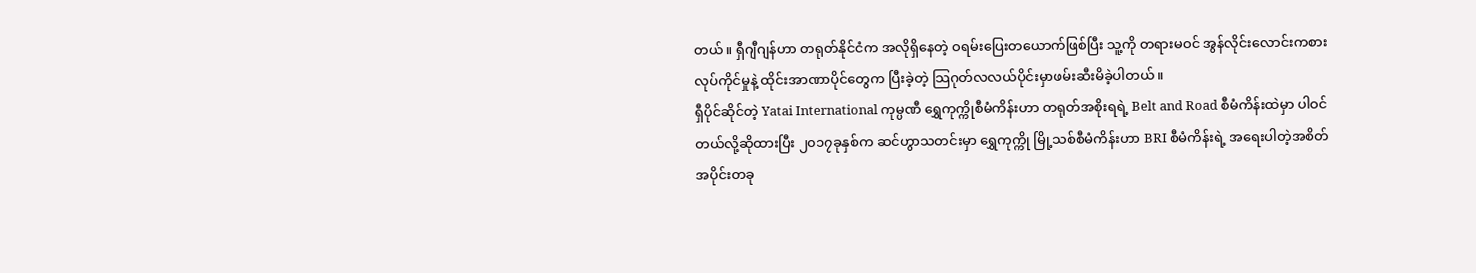တယ်။ ရှီဂျီဂျန်ဟာ တရုတ်နိုင်ငံက အလိုရှိနေတဲ့ ဝရမ်းပြေးတယောက်ဖြစ်ပြီး သူ့ကို တရားမဝင် အွန်လိုင်းလောင်းကစားလုပ်ကိုင်မှုနဲ့ ထိုင်းအာဏာပိုင်တွေက ပြီးခဲ့တဲ့ သြဂုတ်လလယ်ပိုင်းမှာဖမ်းဆီးမိခဲ့ပါတယ်။
ရှီပိုင်ဆိုင်တဲ့ Yatai International ကုမ္ပဏီ ရွှေကုက္ကိုစီမံကိန်းဟာ တရုတ်အစိုးရရဲ့ Belt and Road စီမံကိန်းထဲမှာ ပါဝင်တယ်လို့ဆိုထားပြီး ၂၀၁၇ခုနှစ်က ဆင်ဟွာသတင်းမှာ ရွှေကုက္ကို မြို့သစ်စီမံကိန်းဟာ BRI စီမံကိန်းရဲ့ အရေးပါတဲ့အစိတ်အပိုင်းတခု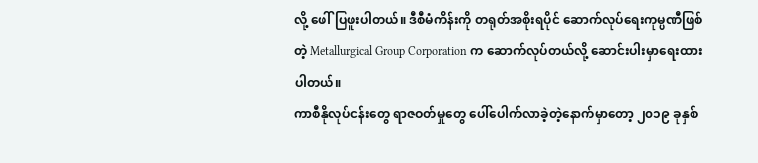လို့ ဖေါ်ပြဖူးပါတယ်။ ဒီစီမံကိန်းကို တရုတ်အစိုးရပိုင် ဆောက်လုပ်ရေးကုမ္ပဏီဖြစ်တဲ့ Metallurgical Group Corporation က ဆောက်လုပ်တယ်လို့ ဆောင်းပါးမှာရေးထားပါတယ်။
ကာစီနိုလုပ်ငန်းတွေ ရာဇဝတ်မှုတွေ ပေါ်ပေါက်လာခဲ့တဲ့နောက်မှာတော့ ၂၀၁၉ ခုနှစ်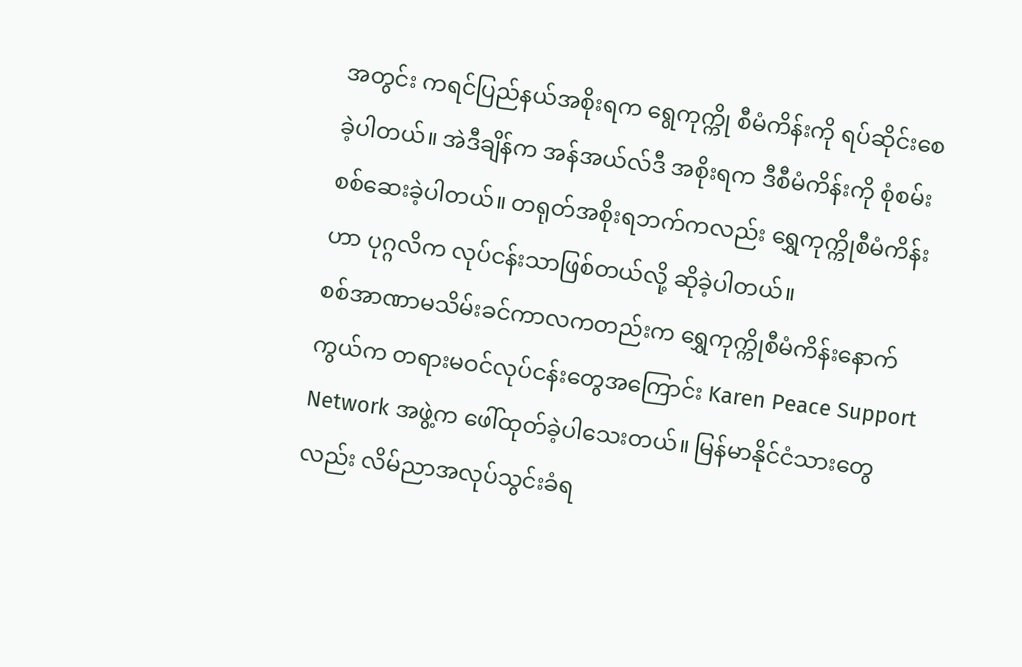အတွင်း ကရင်ပြည်နယ်အစိုးရက ရွေကုက္ကို စီမံကိန်းကို ရပ်ဆိုင်းစေခဲ့ပါတယ်။ အဲဒီချိန်က အန်အယ်လ်ဒီ အစိုးရက ဒီစီမံကိန်းကို စုံစမ်းစစ်ဆေးခဲ့ပါတယ်။ တရုတ်အစိုးရဘက်ကလည်း ရွှေကုက္ကိုစီမံကိန်းဟာ ပုဂ္ဂလိက လုပ်ငန်းသာဖြစ်တယ်လို့ ဆိုခဲ့ပါတယ်။
စစ်အာဏာမသိမ်းခင်ကာလကတည်းက ရွှေကုက္ကိုစီမံကိန်းနောက်ကွယ်က တရားမဝင်လုပ်ငန်းတွေအကြောင်း Karen Peace Support Network အဖွဲ့က ဖေါ်ထုတ်ခဲ့ပါသေးတယ်။ မြန်မာနိုင်ငံသားတွေလည်း လိမ်ညာအလုပ်သွင်းခံရ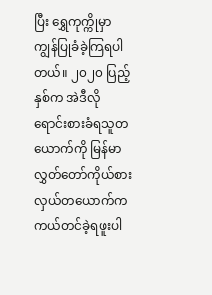ပြီး ရွှေကုက္ကိုမှာ ကျွန်ပြုခံခဲ့ကြရပါတယ်။ ၂၀၂၀ ပြည့်နှစ်က အဲဒီလိုရောင်းစားခံရသူတယောက်ကို မြန်မာ လွှတ်တော်ကိုယ်စားလှယ်တယောက်က ကယ်တင်ခဲ့ရဖူးပါ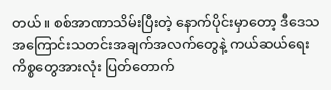တယ်။ စစ်အာဏာသိမ်းပြီးတဲ့ နောက်ပိုင်းမှာတော့ ဒီဒေသအကြောင်းသတင်းအချက်အလက်တွေနဲ့ ကယ်ဆယ်ရေး ကိစ္စတွေအားလုံး ပြတ်တောက်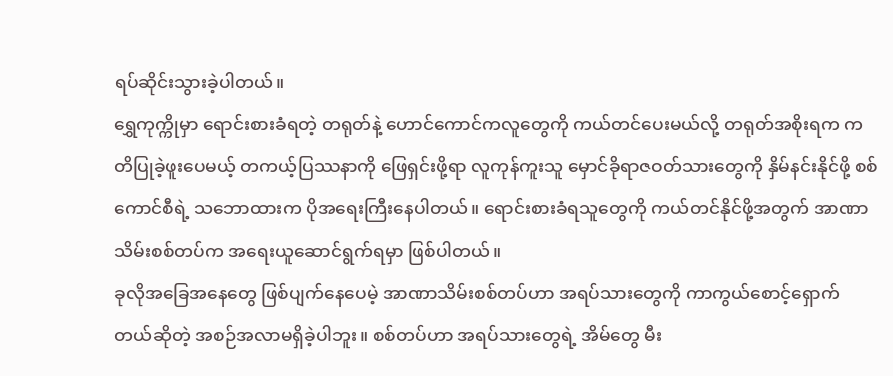ရပ်ဆိုင်းသွားခဲ့ပါတယ်။
ရွှေကုက္ကိုမှာ ရောင်းစားခံရတဲ့ တရုတ်နဲ့ ဟောင်ကောင်ကလူတွေကို ကယ်တင်ပေးမယ်လို့ တရုတ်အစိုးရက ကတိပြုခဲ့ဖူးပေမယ့် တကယ့်ပြဿနာကို ဖြေရှင်းဖို့ရာ လူကုန်ကူးသူ မှောင်ခိုရာဇဝတ်သားတွေကို နှိမ်နင်းနိုင်ဖို့ စစ်ကောင်စီရဲ့ သဘောထားက ပိုအရေးကြီးနေပါတယ်။ ရောင်းစားခံရသူတွေကို ကယ်တင်နိုင်ဖို့အတွက် အာဏာသိမ်းစစ်တပ်က အရေးယူဆောင်ရွက်ရမှာ ဖြစ်ပါတယ်။
ခုလိုအခြေအနေတွေ ဖြစ်ပျက်နေပေမဲ့ အာဏာသိမ်းစစ်တပ်ဟာ အရပ်သားတွေကို ကာကွယ်စောင့်ရှောက်တယ်ဆိုတဲ့ အစဉ်အလာမရှိခဲ့ပါဘူး။ စစ်တပ်ဟာ အရပ်သားတွေရဲ့ အိမ်တွေ မီး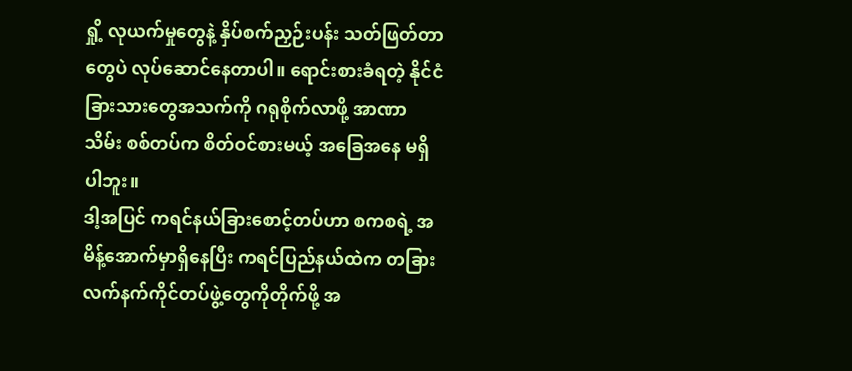ရှို့ လုယက်မှုတွေနဲ့ နှိပ်စက်ညှဉ်းပန်း သတ်ဖြတ်တာတွေပဲ လုပ်ဆောင်နေတာပါ။ ရောင်းစားခံရတဲ့ နိုင်ငံခြားသားတွေအသက်ကို ဂရုစိုက်လာဖို့ အာဏာသိမ်း စစ်တပ်က စိတ်ဝင်စားမယ့် အခြေအနေ မရှိပါဘူး။
ဒါ့အပြင် ကရင်နယ်ခြားစောင့်တပ်ဟာ စကစရဲ့ အမိန့်အောက်မှာရှိနေပြီး ကရင်ပြည်နယ်ထဲက တခြားလက်နက်ကိုင်တပ်ဖွဲ့တွေကိုတိုက်ဖို့ အ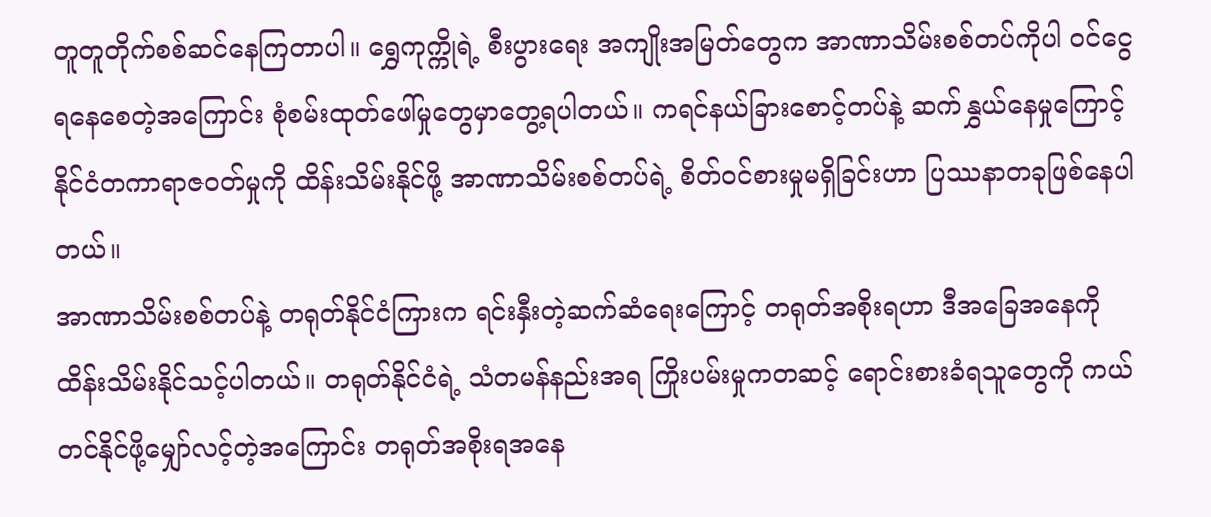တူတူတိုက်စစ်ဆင်နေကြတာပါ။ ရွှေကုက္ကိုရဲ့ စီးပွားရေး အကျိုးအမြတ်တွေက အာဏာသိမ်းစစ်တပ်ကိုပါ ဝင်ငွေရနေစေတဲ့အကြောင်း စုံစမ်းထုတ်ဖေါ်မှုတွေမှာတွေ့ရပါတယ်။ ကရင်နယ်ခြားစောင့်တပ်နဲ့ ဆက်နွှယ်နေမှုကြောင့် နိုင်ငံတကာရာဇဝတ်မှုကို ထိန်းသိမ်းနိုင်ဖို့ အာဏာသိမ်းစစ်တပ်ရဲ့ စိတ်ဝင်စားမှုမရှိခြင်းဟာ ပြဿနာတခုဖြစ်နေပါတယ်။
အာဏာသိမ်းစစ်တပ်နဲ့ တရုတ်နိုင်ငံကြားက ရင်းနှီးတဲ့ဆက်ဆံရေးကြောင့် တရုတ်အစိုးရဟာ ဒီအခြေအနေကို ထိန်းသိမ်းနိုင်သင့်ပါတယ်။ တရုတ်နိုင်ငံရဲ့ သံတမန်နည်းအရ ကြိုးပမ်းမှုကတဆင့် ရောင်းစားခံရသူတွေကို ကယ်တင်နိုင်ဖို့မျှော်လင့်တဲ့အကြောင်း တရုတ်အစိုးရအနေ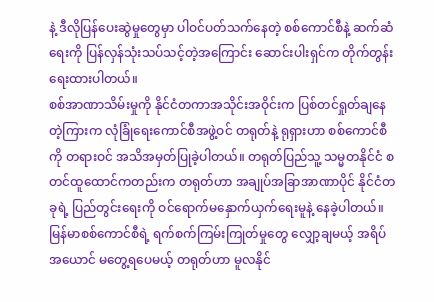နဲ့ ဒီလိုပြန်ပေးဆွဲမှုတွေမှာ ပါဝင်ပတ်သက်နေတဲ့ စစ်ကောင်စီနဲ့ ဆက်ဆံရေးကို ပြန်လှန်သုံးသပ်သင့်တဲ့အကြောင်း ဆောင်းပါးရှင်က တိုက်တွန်းရေးထားပါတယ်။
စစ်အာဏာသိမ်းမှုကို နိုင်ငံတကာအသိုင်းအဝိုင်းက ပြစ်တင်ရှုတ်ချနေတဲ့ကြားက လုံခြုံရေးကောင်စီအဖွဲ့ဝင် တရုတ်နဲ့ ရုရှားဟာ စစ်ကောင်စီကို တရားဝင် အသိအမှတ်ပြုခဲ့ပါတယ်။ တရုတ်ပြည်သူ့ သမ္မတနိုင်ငံ စတင်ထူထောင်ကတည်းက တရုတ်ဟာ အချုပ်အခြာအာဏာပိုင် နိုင်ငံတခုရဲ့ ပြည်တွင်းရေးကို ဝင်ရောက်မနှောက်ယှက်ရေးမူနဲ့ နေခဲ့ပါတယ်။ မြန်မာစစ်ကောင်စီရဲ့ ရက်စက်ကြမ်းကြုတ်မှုတွေ လျှော့ချမယ့် အရိပ်အယောင် မတွေ့ရပေမယ့် တရုတ်ဟာ မူလနိုင်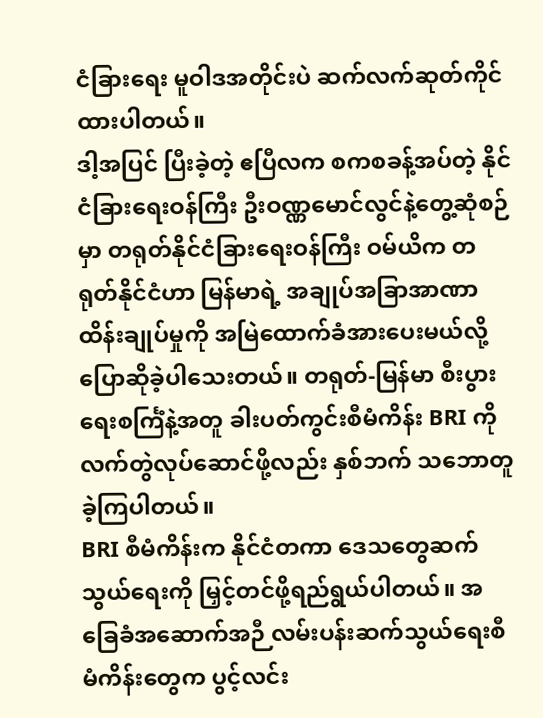ငံခြားရေး မူဝါဒအတိုင်းပဲ ဆက်လက်ဆုတ်ကိုင်ထားပါတယ်။
ဒါ့အပြင် ပြီးခဲ့တဲ့ ဧပြီလက စကစခန့်အပ်တဲ့ နိုင်ငံခြားရေးဝန်ကြီး ဦးဝဏ္ဏမောင်လွင်နဲ့တွေ့ဆုံစဉ်မှာ တရုတ်နိုင်ငံခြားရေးဝန်ကြီး ဝမ်ယိက တရုတ်နိုင်ငံဟာ မြန်မာရဲ့ အချုပ်အခြာအာဏာထိန်းချုပ်မှုကို အမြဲထောက်ခံအားပေးမယ်လို့ ပြောဆိုခဲ့ပါသေးတယ်။ တရုတ်-မြန်မာ စီးပွားရေးစင်္ကြံနဲ့အတူ ခါးပတ်ကွင်းစီမံကိန်း BRI ကိုလက်တွဲလုပ်ဆောင်ဖို့လည်း နှစ်ဘက် သဘောတူခဲ့ကြပါတယ်။
BRI စီမံကိန်းက နိုင်ငံတကာ ဒေသတွေဆက်သွယ်ရေးကို မြှင့်တင်ဖို့ရည်ရွယ်ပါတယ်။ အခြေခံအဆောက်အဉီ လမ်းပန်းဆက်သွယ်ရေးစီမံကိန်းတွေက ပွင့်လင်း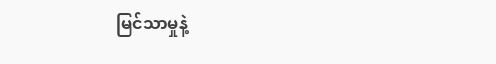မြင်သာမှုနဲ့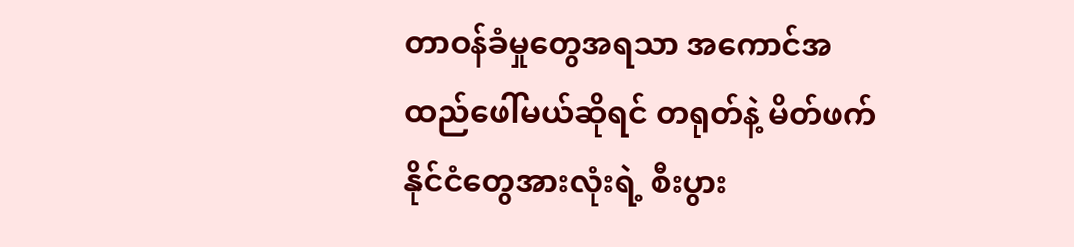တာဝန်ခံမှုတွေအရသာ အကောင်အထည်ဖေါ်မယ်ဆိုရင် တရုတ်နဲ့ မိတ်ဖက်နိုင်ငံတွေအားလုံးရဲ့ စီးပွား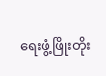ရေးဖွံ့ဖြိုးတိုး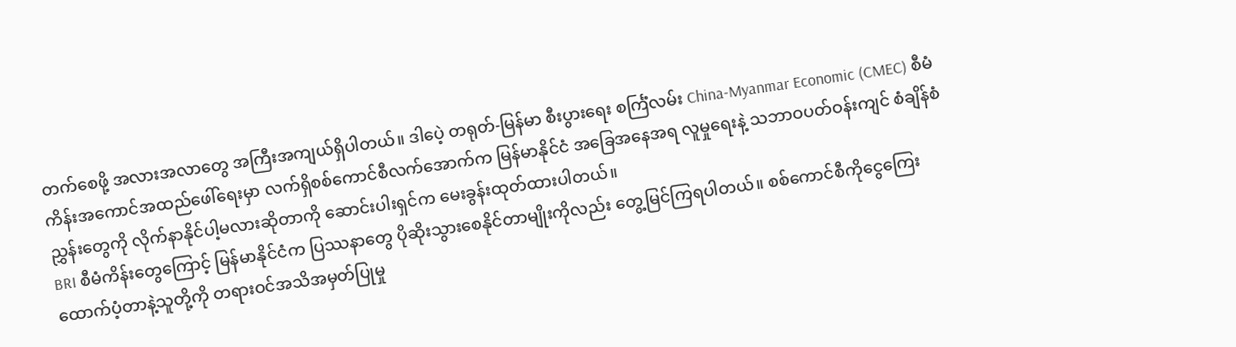တက်စေဖို့ အလားအလာတွေ အကြီးအကျယ်ရှိပါတယ်။ ဒါပေဲ့ တရုတ်-မြန်မာ စီးပွားရေး စင်္ကြံလမ်း China-Myanmar Economic (CMEC) စီမံကိန်းအကောင်အထည်ဖေါ်ရေးမှာ လက်ရှိစစ်ကောင်စီလက်အောက်က မြန်မာနိုင်ငံ အခြေအနေအရ လူမှုရေးနဲ့ သဘာဝပတ်ဝန်းကျင် စံချိန်စံညွှန်းတွေကို လိုက်နာနိုင်ပါ့မလားဆိုတာကို ဆောင်းပါးရှင်က မေးခွန်းထုတ်ထားပါတယ်။
BRI စီမံကိန်းတွေကြောင့် မြန်မာနိုင်ငံက ပြဿနာတွေ ပိုဆိုးသွားစေနိုင်တာမျိုးကိုလည်း တွေ့မြင်ကြရပါတယ်။ စစ်ကောင်စီကိုငွေကြေးထောက်ပံ့တာနဲ့သူတို့ကို တရားဝင်အသိအမှတ်ပြုမှု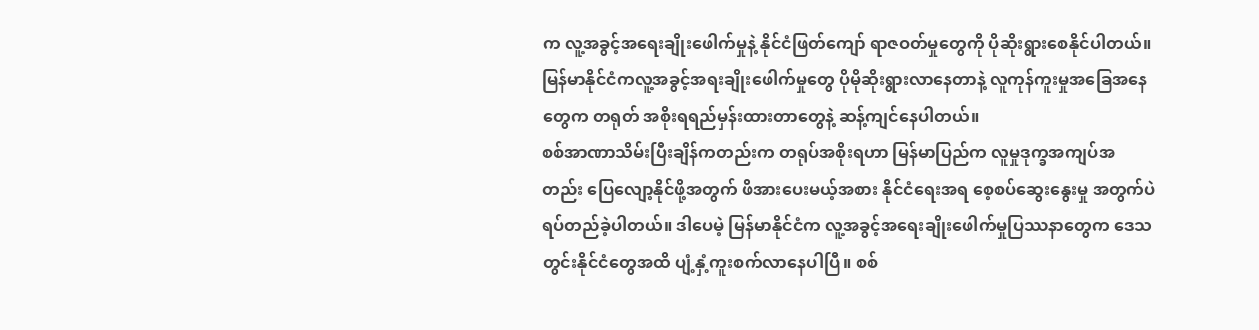က လူ့အခွင့်အရေးချိုးဖေါက်မှုနဲ့ နိုင်ငံဖြတ်ကျော် ရာဇဝတ်မှုတွေကို ပိုဆိုးရွားစေနိုင်ပါတယ်။ မြန်မာနိုင်ငံကလူ့အခွင့်အရးချိုးဖေါက်မှုတွေ ပိုမိုဆိုးရွားလာနေတာနဲ့ လူကုန်ကူးမှုအခြေအနေတွေက တရုတ် အစိုးရရည်မှန်းထားတာတွေနဲ့ ဆန့်ကျင်နေပါတယ်။
စစ်အာဏာသိမ်းပြီးချိန်ကတည်းက တရုပ်အစိုးရဟာ မြန်မာပြည်က လူမှုဒုက္ခအကျပ်အတည်း ပြေလျော့နိုင်ဖို့အတွက် ဖိအားပေးမယ့်အစား နိုင်ငံရေးအရ စေ့စပ်ဆွေးနွေးမှု အတွက်ပဲ ရပ်တည်ခဲ့ပါတယ်။ ဒါပေမဲ့ မြန်မာနိုင်ငံက လူ့အခွင့်အရေးချိုးဖေါက်မှုပြဿနာတွေက ဒေသတွင်းနိုင်ငံတွေအထိ ပျံ့နှံ့ကူးစက်လာနေပါပြီ။ စစ်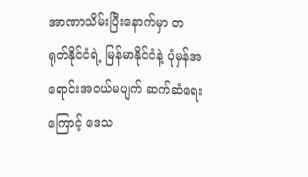အာဏာသိမ်းပြီးနောက်မှာ တရုတ်နိုင်ငံရဲ့ မြန်မာနိုင်ငံနဲ့ ပုံမှန်အရောင်းအဝယ်မပျက် ဆက်ဆံရေးကြောင့် ဒေသ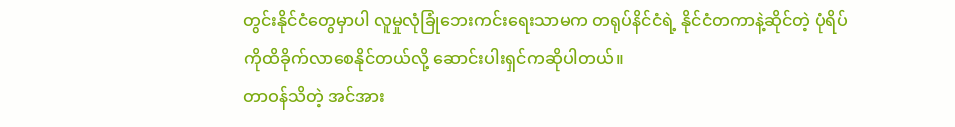တွင်းနိုင်ငံတွေမှာပါ လူမှုလုံခြုံဘေးကင်းရေးသာမက တရုပ်နိင်ငံရဲ့ နိုင်ငံတကာနဲ့ဆိုင်တဲ့ ပုံရိပ်ကိုထိခိုက်လာစေနိုင်တယ်လို့ ဆောင်းပါးရှင်ကဆိုပါတယ်။
တာဝန်သိတဲ့ အင်အား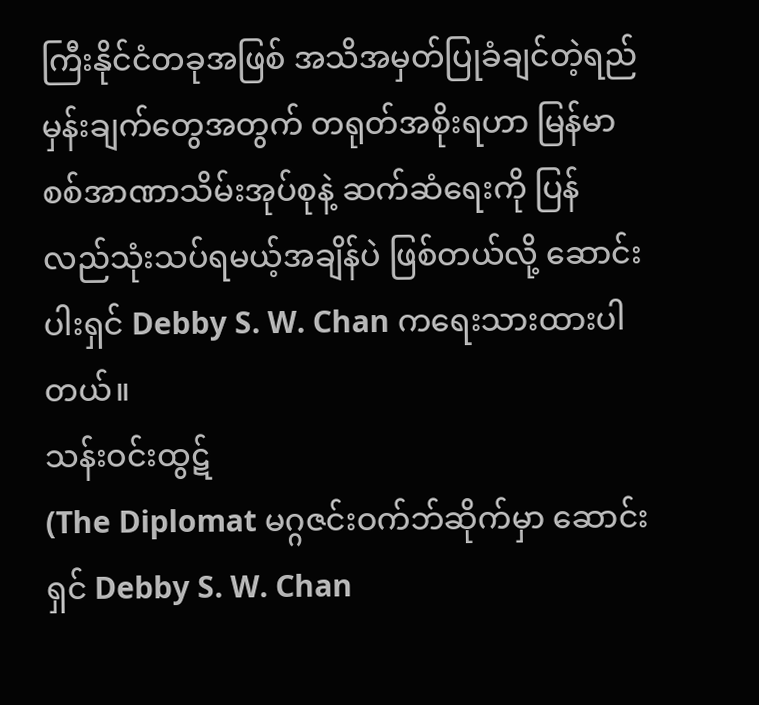ကြီးနိုင်ငံတခုအဖြစ် အသိအမှတ်ပြုခံချင်တဲ့ရည်မှန်းချက်တွေအတွက် တရုတ်အစိုးရဟာ မြန်မာစစ်အာဏာသိမ်းအုပ်စုနဲ့ ဆက်ဆံရေးကို ပြန်လည်သုံးသပ်ရမယ့်အချိန်ပဲ ဖြစ်တယ်လို့ ဆောင်းပါးရှင် Debby S. W. Chan ကရေးသားထားပါတယ်။
သန်းဝင်းထွဋ်
(The Diplomat မဂ္ဂဇင်းဝက်ဘ်ဆိုက်မှာ ဆောင်းရှင် Debby S. W. Chan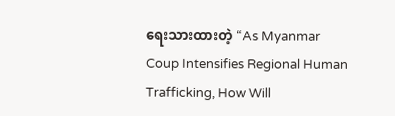ရေးသားထားတဲ့ “As Myanmar Coup Intensifies Regional Human Trafficking, How Will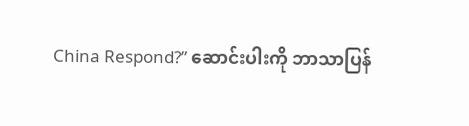China Respond?” ဆောင်းပါးကို ဘာသာပြန်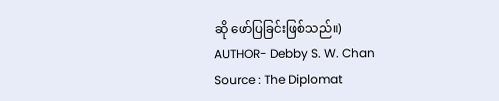ဆို ဖော်ပြခြင်းဖြစ်သည်။)
AUTHOR- Debby S. W. Chan
Source : The Diplomat